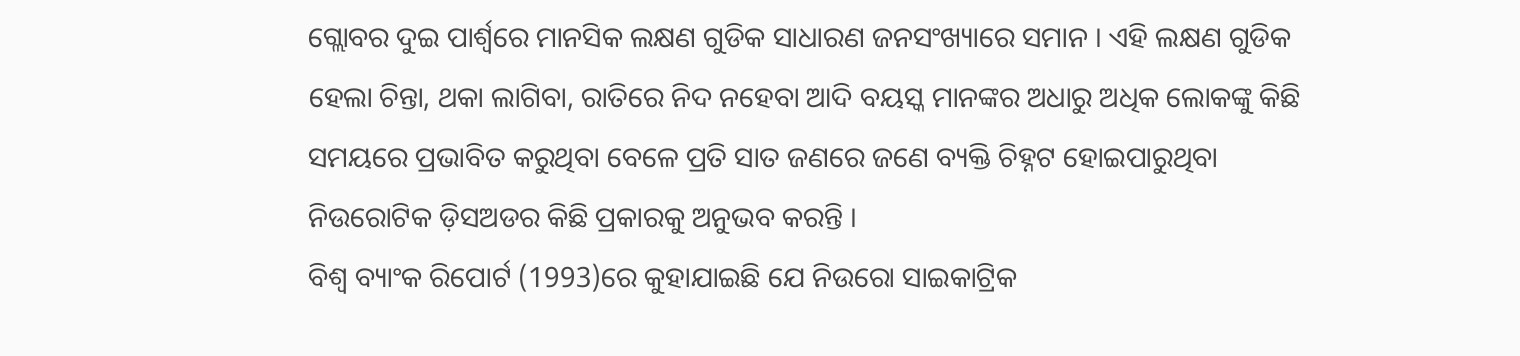ଗ୍ଲୋବର ଦୁଇ ପାର୍ଶ୍ଵରେ ମାନସିକ ଲକ୍ଷଣ ଗୁଡିକ ସାଧାରଣ ଜନସଂଖ୍ୟାରେ ସମାନ । ଏହି ଲକ୍ଷଣ ଗୁଡିକ ହେଲା ଚିନ୍ତା, ଥକା ଲାଗିବା, ରାତିରେ ନିଦ ନହେବା ଆଦି ବୟସ୍କ ମାନଙ୍କର ଅଧାରୁ ଅଧିକ ଲୋକଙ୍କୁ କିଛି ସମୟରେ ପ୍ରଭାବିତ କରୁଥିବା ବେଳେ ପ୍ରତି ସାତ ଜଣରେ ଜଣେ ବ୍ୟକ୍ତି ଚିହ୍ନଟ ହୋଇପାରୁଥିବା ନିଉରୋଟିକ ଡ଼ିସଅଡର କିଛି ପ୍ରକାରକୁ ଅନୁଭବ କରନ୍ତି ।
ବିଶ୍ଵ ବ୍ୟାଂକ ରିପୋର୍ଟ (1993)ରେ କୁହାଯାଇଛି ଯେ ନିଉରୋ ସାଇକାଟ୍ରିକ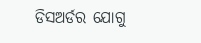ଡିସଅର୍ଡର ଯୋଗୁ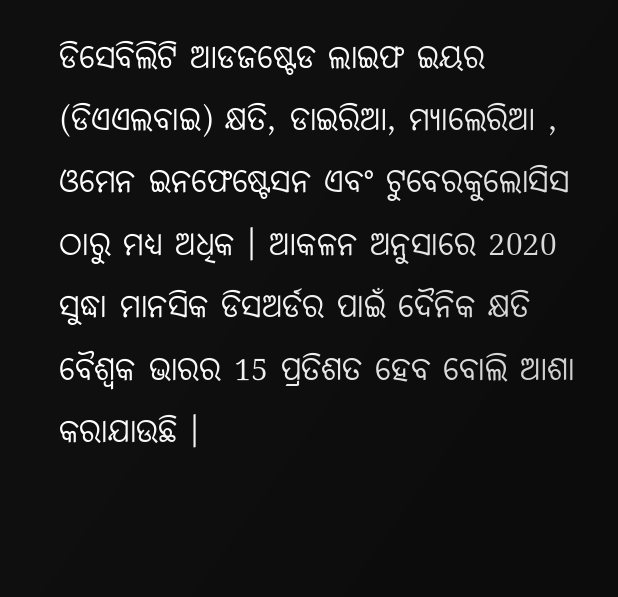ଡିସେବିଲିଟି ଆଡଜଷ୍ଟେଡ ଲାଇଫ ଇୟର (ଡିଏଏଲବାଇ) କ୍ଷତି, ଡାଇରିଆ, ମ୍ୟାଲେରିଆ , ଓମେନ ଇନଫେଷ୍ଟେସନ ଏବଂ ଟୁବେରକୁଲୋସିସ ଠାରୁ ମଧ୍ୟ ଅଧିକ । ଆକଳନ ଅନୁସାରେ 2020 ସୁଦ୍ଧା ମାନସିକ ଡିସଅର୍ଡର ପାଇଁ ଦୈନିକ କ୍ଷତି ବୈଶ୍ଵକ ଭାରର 15 ପ୍ରତିଶତ ହେବ ବୋଲି ଆଶା କରାଯାଉଛି ।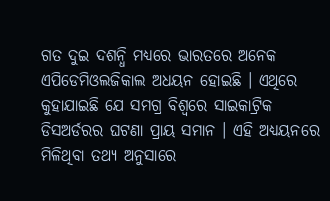ଗତ ଦୁଇ ଦଶନ୍ଧି ମଧ୍ୟରେ ଭାରତରେ ଅନେକ ଏପିଡେମିଓଲଜିକାଲ ଅଧୟନ ହୋଇଛି । ଏଥିରେ କୁହାଯାଇଛି ଯେ ସମଗ୍ର ବିଶ୍ଵରେ ସାଇକାଟ୍ରିକ ଡିସଅର୍ଡରର ଘଟଣା ପ୍ରାୟ ସମାନ । ଏହି ଅଧ୍ୟୟନରେ ମିଳିଥିବା ତଥ୍ୟ ଅନୁସାରେ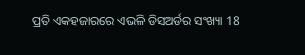ପ୍ରତି ଏକହଜାରରେ ଏଭଳି ଡିସଅର୍ଡର ସଂଖ୍ୟା 18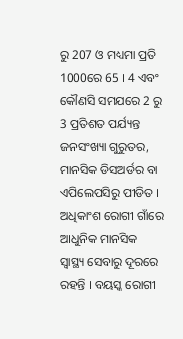ରୁ 207 ଓ ମଧ୍ୟମା ପ୍ରତି 1000ରେ 65 । 4 ଏବଂ କୌଣସି ସମଯରେ 2 ରୁ 3 ପ୍ରତିଶତ ପର୍ଯ୍ୟନ୍ତ ଜନସଂଖ୍ୟା ଗୁରୁତର, ମାନସିକ ଡିସଅର୍ଡର ବା ଏପିଲେପସିରୁ ପୀଡିତ । ଅଧିକାଂଶ ରୋଗୀ ଗାଁରେ ଆଧୁନିକ ମାନସିକ ସ୍ଵାସ୍ଥ୍ୟ ସେବାରୁ ଦୂରରେ ରହନ୍ତି । ବୟସ୍କ ରୋଗୀ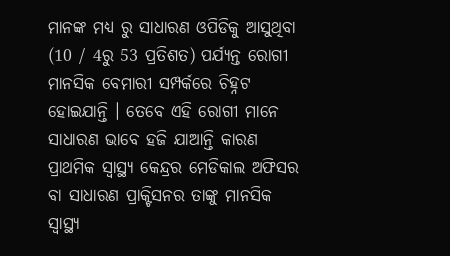ମାନଙ୍କ ମଧ୍ୟ ରୁ ସାଧାରଣ ଓପିଡିକୁ ଆସୁଥିବା (10 / 4ରୁ 53 ପ୍ରତିଶତ) ପର୍ଯ୍ୟନ୍ତ ରୋଗୀ ମାନସିକ ବେମାରୀ ସମ୍ପର୍କରେ ଚିହ୍ନଟ ହୋଇଯାନ୍ତି । ତେବେ ଏହି ରୋଗୀ ମାନେ ସାଧାରଣ ଭାବେ ହଜି ଯାଆନ୍ତି କାରଣ ପ୍ରାଥମିକ ସ୍ଵାସ୍ଥ୍ୟ କେନ୍ଦ୍ରର ମେଡିକାଲ ଅଫିସର ବା ସାଧାରଣ ପ୍ରାକ୍ଟିସନର ତାଙ୍କୁ ମାନସିକ ସ୍ଵାସ୍ଥ୍ୟ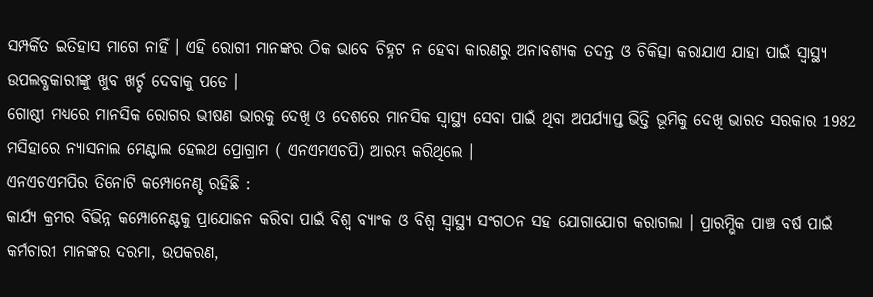ସମ୍ପର୍କିତ ଇତିହାସ ମାଗେ ନାହିଁ । ଏହି ରୋଗୀ ମାନଙ୍କର ଠିକ ଭାବେ ଚିହ୍ନଟ ନ ହେବା କାରଣରୁ ଅନାବଶ୍ୟକ ତଦନ୍ତ ଓ ଚିକିତ୍ସା କରାଯାଏ ଯାହା ପାଇଁ ସ୍ଵାସ୍ଥ୍ୟ ଉପଲବ୍ଧକାରୀଙ୍କୁ ଖୁବ ଖର୍ଚ୍ଚ ଦେବାକୁ ପଡେ ।
ଗୋଷ୍ଠୀ ମଧ୍ୟରେ ମାନସିକ ରୋଗର ଭୀଷଣ ଭାରକୁ ଦେଖି ଓ ଦେଶରେ ମାନସିକ ସ୍ଵାସ୍ଥ୍ୟ ସେବା ପାଇଁ ଥିବା ଅପର୍ଯ୍ୟାପ୍ତ ଭିତ୍ତି ଭୂମିକୁ ଦେଖି ଭାରତ ସରକାର 1982 ମସିହାରେ ନ୍ୟାସନାଲ ମେଣ୍ଟାଲ ହେଲଥ ପ୍ରୋଗ୍ରାମ ( ଏନଏମଏଚପି) ଆରମ୍ଭ କରିଥିଲେ ।
ଏନଏଚଏମପିର ତିନୋଟି କମ୍ପୋନେଣ୍ଚ ରହିଛି :
କାର୍ଯ୍ୟ କ୍ରମର ବିଭିନ୍ନ କମ୍ପୋନେଣ୍ଟକୁ ପ୍ରାଯୋଜନ କରିବା ପାଇଁ ବିଶ୍ଵ ବ୍ୟାଂକ ଓ ବିଶ୍ଵ ସ୍ଵାସ୍ଥ୍ୟ ସଂଗଠନ ସହ ଯୋଗାଯୋଗ କରାଗଲା । ପ୍ରାରମ୍ଭିକ ପାଞ୍ଚ ବର୍ଷ ପାଇଁ କର୍ମଚାରୀ ମାନଙ୍କର ଦରମା, ଉପକରଣ,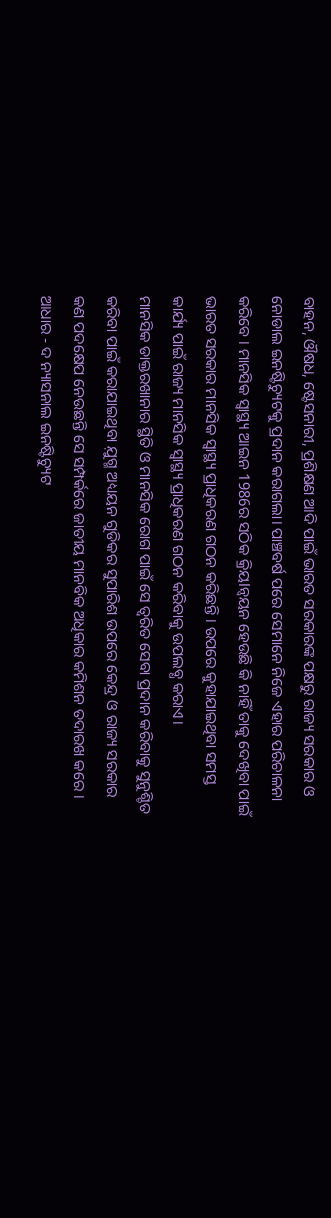ବାହନ, ଔଷଧ, ଷ୍ଟେସନାରୀ, ପ୍ରଶିକ୍ଷଣ ଆଦି ପାଇଁ ଭାରତ ସରକାରଙ୍କ ପକ୍ଷରୁ ରାଜ୍ୟ ସରକାର ଓ ନୋଡାଲ ଇନଷ୍ଟିଚ୍ୟୁଟକୁ ପ୍ରଦାନ କରାଗଲା। ପାଞ୍ଚବର୍ଷ ପରେ ସେମାନେ ନିଜେ ଏହାର ପରିଚାଳନା କରିବେ । ମାନସିକ ସ୍ଵାସ୍ଥ୍ୟ ଆଇନ 1986ର ସଠିକ କ୍ରିୟlନ୍ଵୟନ ହେଉଛି କି ନାହିଁ ତାକୁ ଦେଖିବା ପାଇଁ ଭାରତ ସରକାର ମାନସିକ ସ୍ଵାସ୍ଥ୍ୟ ପ୍ରାଧିକରଣ ଗଠନ କରିଛନ୍ତି । ଉପରେ କୁହାଯାଇଥିବା ସମସ୍ତ କାର୍ଯ୍ୟ ପାଇଁ ରାଜ୍ୟ ମାନସିକ ସ୍ଵାସ୍ଥ୍ୟ ପ୍ରାଧିକରଣ ଗଠନ କରିବାକୁ ଉପଲବ୍ଧ କରାଏ।
ମାନସିକ ଡାକ୍ତରଖାନାର ସ୍ଥିତି ଓ ମାନସିକ ରୋଗ ପାଇଁ ସେ ତ୍ଵରିତ ସେବା ପ୍ରଦାନ କରିବାକୁ ସୁନୁଶ୍ଚିତ କରିବା ପାଇଁ କରାଯାଇଥିବା ଯ଼ୁଗ୍ମ ଅଧ୍ୟୟନ ଗୁଡିକର ସୁପାରିଶ ଉପରେ କେନ୍ଦ୍ର ଓ ରାଜ୍ୟ ସରକାର କଣ ପଦକ୍ଷେପ ନେଉଛନ୍ତି ସେ ସମ୍ପର୍କରେ ଜାତୀୟ ମାନବିକ ଅଧିକାର କମିଶନ ତଦାରଖ କରେ ।
ଆଧାର - ଦ ନ୍ୟାସନାଲ ଇନଷ୍ଟିଚ୍ୟୁଟ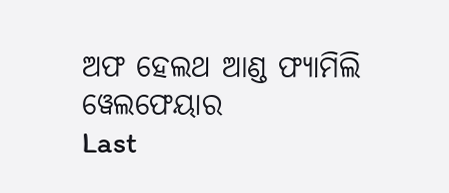ଅଫ ହେଲଥ ଆଣ୍ଡ ଫ୍ୟାମିଲି ୱେଲଫେୟାର
Last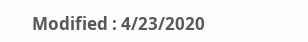Modified : 4/23/2020